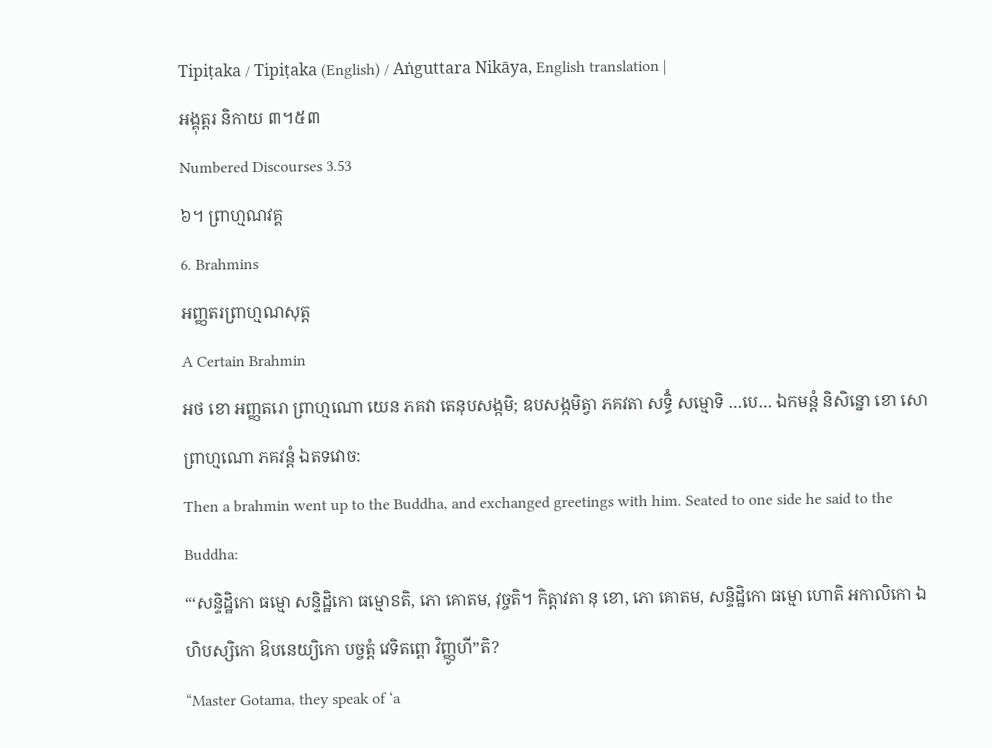Tipiṭaka / Tipiṭaka (English) / Aṅguttara Nikāya, English translation |
អង្គុត្តរ និកាយ ៣។៥៣
Numbered Discourses 3.53
៦។ ព្រាហ្មណវគ្គ
6. Brahmins
អញ្ញតរព្រាហ្មណសុត្ត
A Certain Brahmin
អថ ខោ អញ្ញតរោ ព្រាហ្មណោ យេន ភគវា តេនុបសង្កមិ; ឧបសង្កមិត្វា ភគវតា សទ្ធិំ សម្មោទិ …បេ… ឯកមន្តំ និសិន្នោ ខោ សោ ព្រាហ្មណោ ភគវន្តំ ឯតទវោច:
Then a brahmin went up to the Buddha, and exchanged greetings with him. Seated to one side he said to the Buddha:
“‘សន្ទិដ្ឋិកោ ធម្មោ សន្ទិដ្ឋិកោ ធម្មោៜតិ, ភោ គោតម, វុច្ចតិ។ កិត្តាវតា នុ ខោ, ភោ គោតម, សន្ទិដ្ឋិកោ ធម្មោ ហោតិ អកាលិកោ ឯហិបស្សិកោ ឱបនេយ្យិកោ បច្ចត្តំ វេទិតព្ពោ វិញ្ញូហី”តិ?
“Master Gotama, they speak of ‘a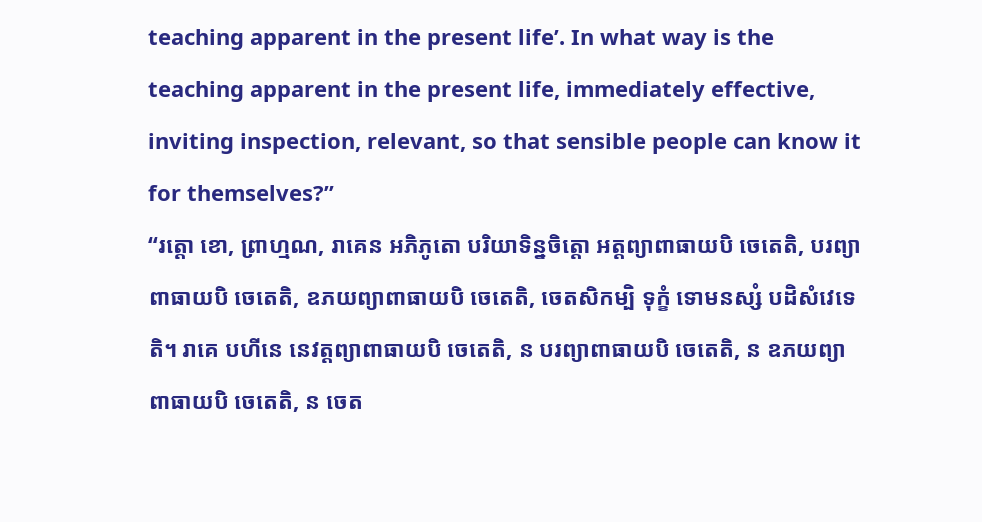teaching apparent in the present life’. In what way is the teaching apparent in the present life, immediately effective, inviting inspection, relevant, so that sensible people can know it for themselves?”
“រត្តោ ខោ, ព្រាហ្មណ, រាគេន អភិភូតោ បរិយាទិន្នចិត្តោ អត្តព្យាពាធាយបិ ចេតេតិ, បរព្យាពាធាយបិ ចេតេតិ, ឧភយព្យាពាធាយបិ ចេតេតិ, ចេតសិកម្បិ ទុក្ខំ ទោមនស្សំ បដិសំវេទេតិ។ រាគេ បហីនេ នេវត្តព្យាពាធាយបិ ចេតេតិ, ន បរព្យាពាធាយបិ ចេតេតិ, ន ឧភយព្យាពាធាយបិ ចេតេតិ, ន ចេត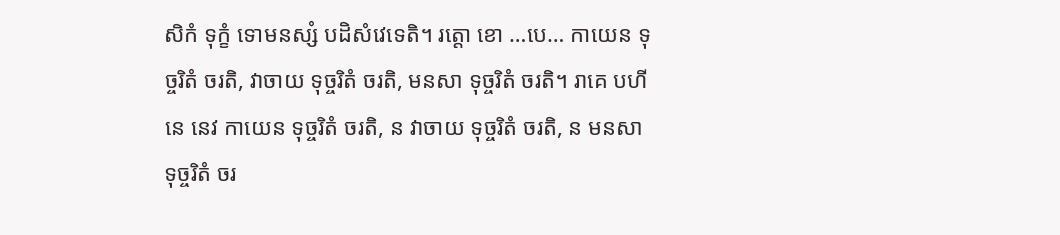សិកំ ទុក្ខំ ទោមនស្សំ បដិសំវេទេតិ។ រត្តោ ខោ …បេ… កាយេន ទុច្ចរិតំ ចរតិ, វាចាយ ទុច្ចរិតំ ចរតិ, មនសា ទុច្ចរិតំ ចរតិ។ រាគេ បហីនេ នេវ កាយេន ទុច្ចរិតំ ចរតិ, ន វាចាយ ទុច្ចរិតំ ចរតិ, ន មនសា ទុច្ចរិតំ ចរ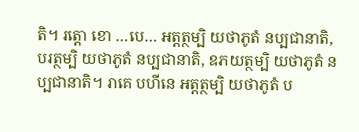តិ។ រត្តោ ខោ …បេ… អត្តត្ថម្បិ យថាភូតំ នប្បជានាតិ, បរត្ថម្បិ យថាភូតំ នប្បជានាតិ, ឧភយត្ថម្បិ យថាភូតំ នប្បជានាតិ។ រាគេ បហីនេ អត្តត្ថម្បិ យថាភូតំ ប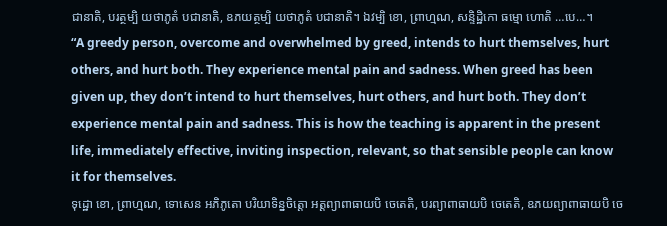ជានាតិ, បរត្ថម្បិ យថាភូតំ បជានាតិ, ឧភយត្ថម្បិ យថាភូតំ បជានាតិ។ ឯវម្បិ ខោ, ព្រាហ្មណ, សន្ទិដ្ឋិកោ ធម្មោ ហោតិ …បេ…។
“A greedy person, overcome and overwhelmed by greed, intends to hurt themselves, hurt others, and hurt both. They experience mental pain and sadness. When greed has been given up, they don’t intend to hurt themselves, hurt others, and hurt both. They don’t experience mental pain and sadness. This is how the teaching is apparent in the present life, immediately effective, inviting inspection, relevant, so that sensible people can know it for themselves.
ទុដ្ឋោ ខោ, ព្រាហ្មណ, ទោសេន អភិភូតោ បរិយាទិន្នចិត្តោ អត្តព្យាពាធាយបិ ចេតេតិ, បរព្យាពាធាយបិ ចេតេតិ, ឧភយព្យាពាធាយបិ ចេ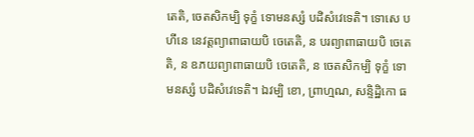តេតិ, ចេតសិកម្បិ ទុក្ខំ ទោមនស្សំ បដិសំវេទេតិ។ ទោសេ បហីនេ នេវត្តព្យាពាធាយបិ ចេតេតិ, ន បរព្យាពាធាយបិ ចេតេតិ, ន ឧភយព្យាពាធាយបិ ចេតេតិ, ន ចេតសិកម្បិ ទុក្ខំ ទោមនស្សំ បដិសំវេទេតិ។ ឯវម្បិ ខោ, ព្រាហ្មណ, សន្ទិដ្ឋិកោ ធ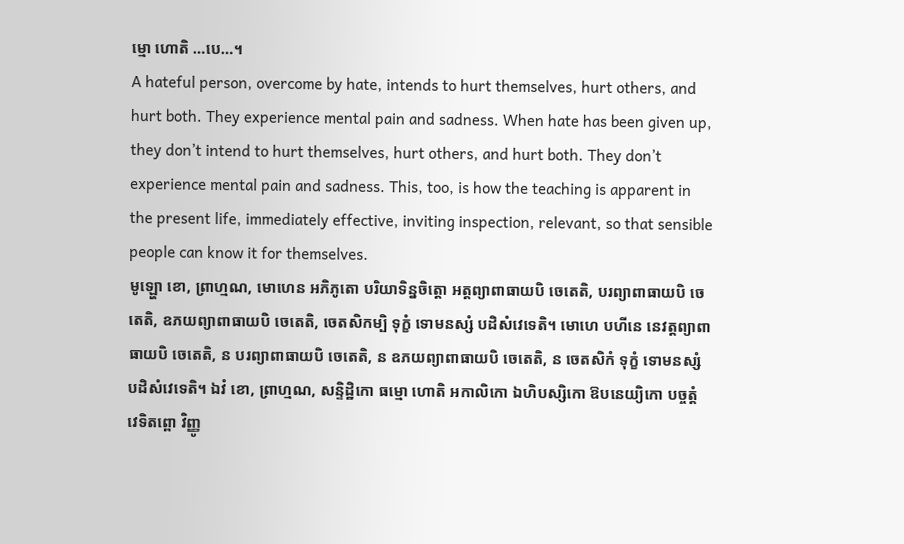ម្មោ ហោតិ …បេ…។
A hateful person, overcome by hate, intends to hurt themselves, hurt others, and hurt both. They experience mental pain and sadness. When hate has been given up, they don’t intend to hurt themselves, hurt others, and hurt both. They don’t experience mental pain and sadness. This, too, is how the teaching is apparent in the present life, immediately effective, inviting inspection, relevant, so that sensible people can know it for themselves.
មូឡ្ហោ ខោ, ព្រាហ្មណ, មោហេន អភិភូតោ បរិយាទិន្នចិត្តោ អត្តព្យាពាធាយបិ ចេតេតិ, បរព្យាពាធាយបិ ចេតេតិ, ឧភយព្យាពាធាយបិ ចេតេតិ, ចេតសិកម្បិ ទុក្ខំ ទោមនស្សំ បដិសំវេទេតិ។ មោហេ បហីនេ នេវត្តព្យាពាធាយបិ ចេតេតិ, ន បរព្យាពាធាយបិ ចេតេតិ, ន ឧភយព្យាពាធាយបិ ចេតេតិ, ន ចេតសិកំ ទុក្ខំ ទោមនស្សំ បដិសំវេទេតិ។ ឯវំ ខោ, ព្រាហ្មណ, សន្ទិដ្ឋិកោ ធម្មោ ហោតិ អកាលិកោ ឯហិបស្សិកោ ឱបនេយ្យិកោ បច្ចត្តំ វេទិតព្ពោ វិញ្ញូ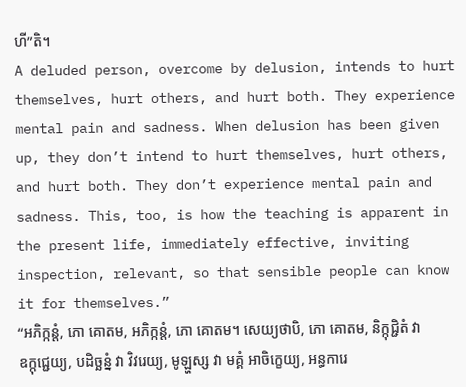ហី”តិ។
A deluded person, overcome by delusion, intends to hurt themselves, hurt others, and hurt both. They experience mental pain and sadness. When delusion has been given up, they don’t intend to hurt themselves, hurt others, and hurt both. They don’t experience mental pain and sadness. This, too, is how the teaching is apparent in the present life, immediately effective, inviting inspection, relevant, so that sensible people can know it for themselves.”
“អភិក្កន្តំ, ភោ គោតម, អភិក្កន្តំ, ភោ គោតម។ សេយ្យថាបិ, ភោ គោតម, និក្កុជ្ជិតំ វា ឧក្កុជ្ជេយ្យ, បដិច្ឆន្នំ វា វិវរេយ្យ, មូឡ្ហស្ស វា មគ្គំ អាចិក្ខេយ្យ, អន្ធការេ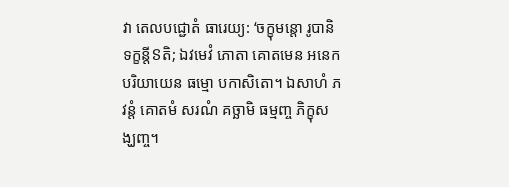វា តេលបជ្ជោតំ ធារេយ្យ: ‘ចក្ខុមន្តោ រូបានិ ទក្ខន្តីៜតិ; ឯវមេវំ ភោតា គោតមេន អនេកបរិយាយេន ធម្មោ បកាសិតោ។ ឯសាហំ ភវន្តំ គោតមំ សរណំ គច្ឆាមិ ធម្មញ្ច ភិក្ខុសង្ឃញ្ច។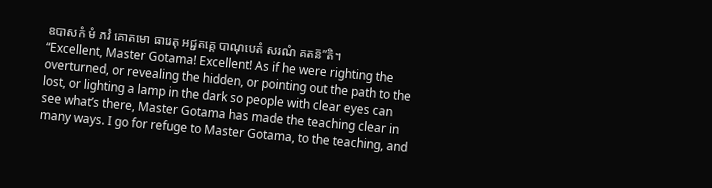ឧបាសកំ មំ ភវំ គោតមោ ធារេតុ អជ្ជតគ្គេ បាណុបេតំ សរណំ គតន៑”តិ។
“Excellent, Master Gotama! Excellent! As if he were righting the overturned, or revealing the hidden, or pointing out the path to the lost, or lighting a lamp in the dark so people with clear eyes can see what’s there, Master Gotama has made the teaching clear in many ways. I go for refuge to Master Gotama, to the teaching, and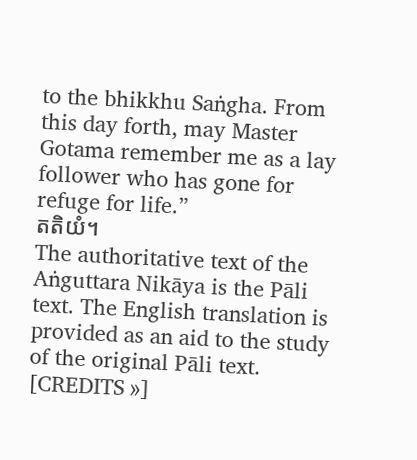to the bhikkhu Saṅgha. From this day forth, may Master Gotama remember me as a lay follower who has gone for refuge for life.”
តតិយំ។
The authoritative text of the Aṅguttara Nikāya is the Pāli text. The English translation is provided as an aid to the study of the original Pāli text. [CREDITS »]